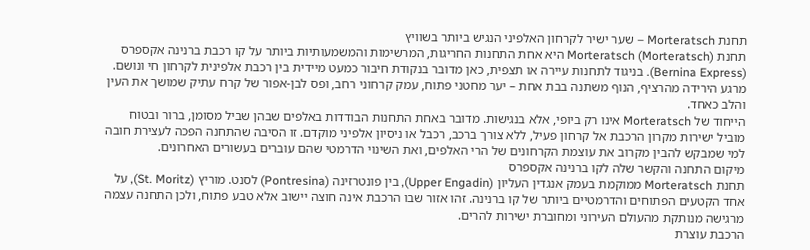תחנת Morteratsch – שער ישיר לקרחון האלפיני הנגיש ביותר בשוויץ
תחנת Morteratsch (Morteratsch) היא אחת התחנות החריגות, המרשימות והמשמעותיות ביותר על קו רכבת ברנינה אקספרס (Bernina Express). בניגוד לתחנות עיירה או תצפית, כאן מדובר בנקודת חיבור כמעט מיידית בין רכבת אלפינית לקרחון חי ונושם. מרגע הירידה מהרציף, הנוף משתנה בבת אחת – יער מחטני פתוח, עמק קרחוני רחב, ופס לבן-אפור של קרח עתיק שמושך את העין והלב כאחד.
הייחוד של Morteratsch אינו רק ביופי, אלא בנגישות. מדובר באחת התחנות הבודדות באלפים שבהן שביל מסומן, ברור ובטוח מוביל ישירות מקרון הרכבת אל קרחון פעיל, ללא צורך ברכב, רכבל או ניסיון אלפיני מוקדם. זו הסיבה שהתחנה הפכה לעצירת חובה למי שמבקש להבין מקרוב את עוצמת הקרחונים של הרי האלפים, ואת השינוי הדרמטי שהם עוברים בעשורים האחרונים.
מיקום התחנה והקשר שלה לקו ברנינה אקספרס
תחנת Morteratsch ממוקמת בעמק אנגדין העליון (Upper Engadin), בין פונטרזינה (Pontresina) לסנט. מוריץ (St. Moritz), על אחד הקטעים הפתוחים והדרמטיים ביותר של קו ברנינה. זהו אזור שבו הרכבת אינה חוצה יישוב אלא טבע פתוח, ולכן התחנה עצמה מרגישה מנותקת מהעולם העירוני ומחוברת ישירות להרים.
הרכבת עוצרת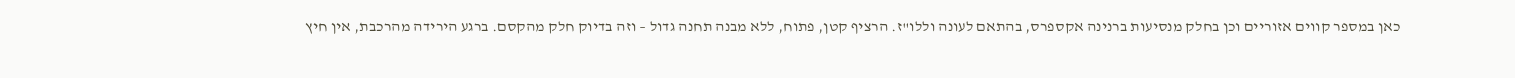כאן במספר קווים אזוריים וכן בחלק מנסיעות ברנינה אקספרס, בהתאם לעונה וללו"ז. הרציף קטן, פתוח, ללא מבנה תחנה גדול – וזה בדיוק חלק מהקסם. ברגע הירידה מהרכבת, אין חיץ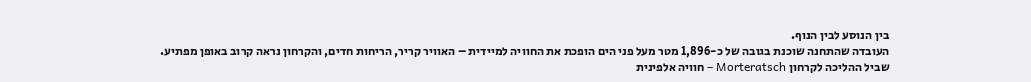בין הנוסע לבין הנוף.
העובדה שהתחנה שוכנת בגובה של כ-1,896 מטר מעל פני הים הופכת את החוויה למיידית – האוויר קריר, הריחות חדים, והקרחון נראה קרוב באופן מפתיע.
שביל ההליכה לקרחון Morteratsch – חוויה אלפינית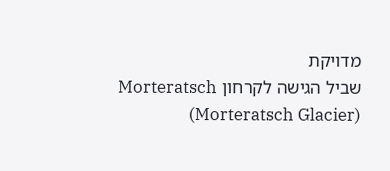מדויקת
שביל הגישה לקרחון Morteratsch (Morteratsch Glacier)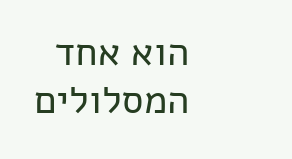הוא אחד המסלולים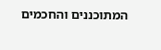המתוכננים והחכמים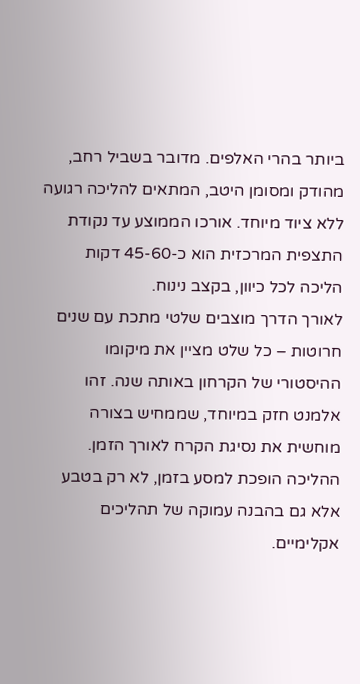ביותר בהרי האלפים. מדובר בשביל רחב, מהודק ומסומן היטב, המתאים להליכה רגועה ללא ציוד מיוחד. אורכו הממוצע עד נקודת התצפית המרכזית הוא כ-45-60 דקות הליכה לכל כיוון, בקצב נינוח.
לאורך הדרך מוצבים שלטי מתכת עם שנים חרוטות – כל שלט מציין את מיקומו ההיסטורי של הקרחון באותה שנה. זהו אלמנט חזק במיוחד, שממחיש בצורה מוחשית את נסיגת הקרח לאורך הזמן. ההליכה הופכת למסע בזמן, לא רק בטבע אלא גם בהבנה עמוקה של תהליכים אקלימיים.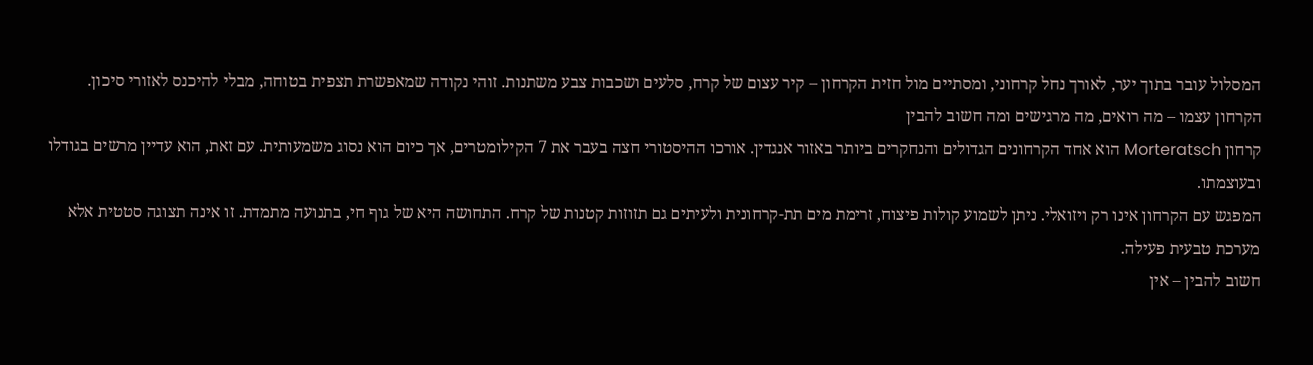המסלול עובר בתוך יער, לאורך נחל קרחוני, ומסתיים מול חזית הקרחון – קיר עצום של קרח, סלעים ושכבות צבע משתנות. זוהי נקודה שמאפשרת תצפית בטוחה, מבלי להיכנס לאזורי סיכון.
הקרחון עצמו – מה רואים, מה מרגישים ומה חשוב להבין
קרחון Morteratsch הוא אחד הקרחונים הגדולים והנחקרים ביותר באזור אנגדין. אורכו ההיסטורי חצה בעבר את 7 הקילומטרים, אך כיום הוא נסוג משמעותית. עם זאת, הוא עדיין מרשים בגודלו ובעוצמתו.
המפגש עם הקרחון אינו רק ויזואלי. ניתן לשמוע קולות פיצוח, זרימת מים תת-קרחונית ולעיתים גם תזוזות קטנות של קרח. התחושה היא של גוף חי, בתנועה מתמדת. זו אינה תצוגה סטטית אלא מערכת טבעית פעילה.
חשוב להבין – אין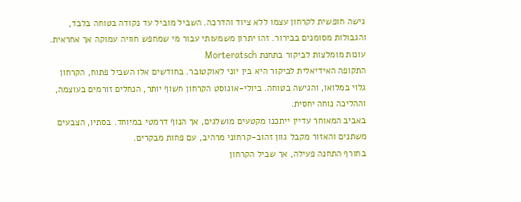גישה חופשית לקרחון עצמו ללא ציוד והדרכה. השביל מוביל עד נקודה בטוחה בלבד, והגבולות מסומנים בבירור. זהו יתרון משמעותי עבור מי שמחפש חוויה עמוקה אך אחראית.
עונות מומלצות לביקור בתחנת Morteratsch
התקופה האידיאלית לביקור היא בין יוני לאוקטובר. בחודשים אלו השביל פתוח, הקרחון גלוי במלואו, והגישה בטוחה. ביולי-אוגוסט הקרחון חשוף יותר, הנחלים זורמים בעוצמה, וההליכה נוחה יחסית.
באביב המאוחר עדיין ייתכנו מקטעים מושלגים, אך הנוף דרמטי במיוחד. בסתיו, הצבעים משתנים והאזור מקבל גוון זהוב-קרחוני מרהיב, עם פחות מבקרים.
בחורף התחנה פעילה, אך שביל הקרחון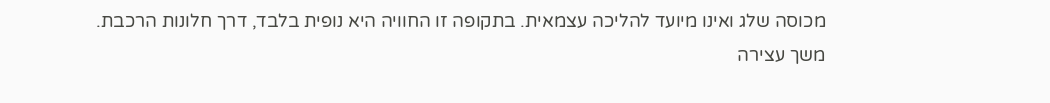מכוסה שלג ואינו מיועד להליכה עצמאית. בתקופה זו החוויה היא נופית בלבד, דרך חלונות הרכבת.
משך עצירה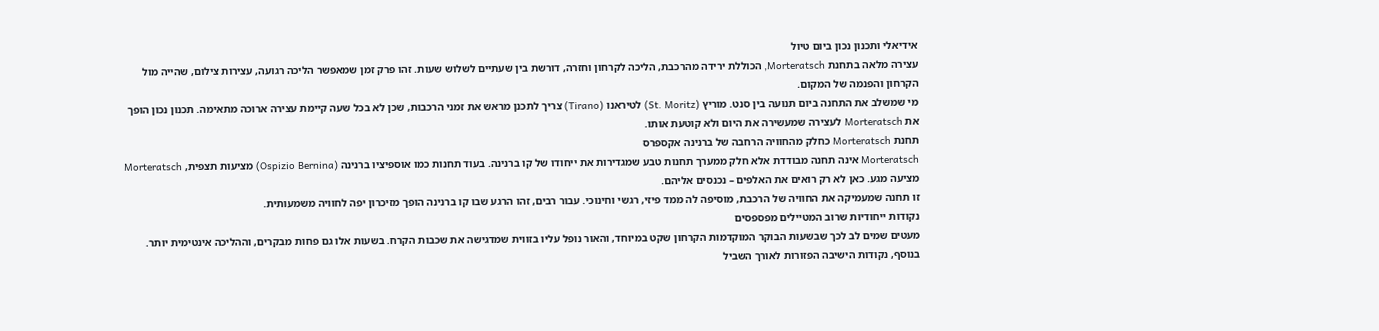אידיאלי ותכנון נכון ביום טיול
עצירה מלאה בתחנת Morteratsch, הכוללת ירידה מהרכבת, הליכה לקרחון וחזרה, דורשת בין שעתיים לשלוש שעות. זהו פרק זמן שמאפשר הליכה רגועה, עצירות צילום, שהייה מול הקרחון והפנמה של המקום.
מי שמשלב את התחנה ביום תנועה בין סנט. מוריץ (St. Moritz) לטיראנו (Tirano) צריך לתכנן מראש את זמני הרכבות, שכן לא בכל שעה קיימת עצירה ארוכה מתאימה. תכנון נכון הופך את Morteratsch לעצירה שמעשירה את היום ולא קוטעת אותו.
תחנת Morteratsch כחלק מהחוויה הרחבה של ברנינה אקספרס
Morteratsch אינה תחנה מבודדת אלא חלק ממערך תחנות טבע שמגדירות את ייחודו של קו ברנינה. בעוד תחנות כמו אוספיציו ברנינה (Ospizio Bernina) מציעות תצפית, Morteratsch מציעה מגע. כאן לא רק רואים את האלפים – נכנסים אליהם.
זו תחנה שמעמיקה את החוויה של הרכבת, מוסיפה לה ממד פיזי, רגשי וחינוכי. עבור רבים, זהו הרגע שבו קו ברנינה הופך מזיכרון יפה לחוויה משמעותית.
נקודות ייחודיות שרוב המטיילים מפספסים
מעטים שמים לב לכך שבשעות הבוקר המוקדמות הקרחון שקט במיוחד, והאור נופל עליו בזווית שמדגישה את שכבות הקרח. בשעות אלו גם פחות מבקרים, וההליכה אינטימית יותר.
בנוסף, נקודות הישיבה הפזורות לאורך השביל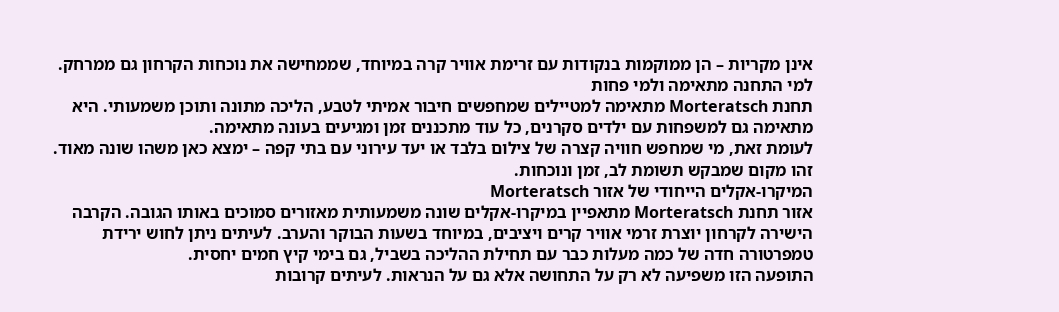אינן מקריות – הן ממוקמות בנקודות עם זרימת אוויר קרה במיוחד, שממחישה את נוכחות הקרחון גם ממרחק.
למי התחנה מתאימה ולמי פחות
תחנת Morteratsch מתאימה למטיילים שמחפשים חיבור אמיתי לטבע, הליכה מתונה ותוכן משמעותי. היא מתאימה גם למשפחות עם ילדים סקרנים, כל עוד מתכננים זמן ומגיעים בעונה מתאימה.
לעומת זאת, מי שמחפש חוויה קצרה של צילום בלבד או יעד עירוני עם בתי קפה – ימצא כאן משהו שונה מאוד. זהו מקום שמבקש תשומת לב, זמן ונוכחות.
המיקרו-אקלים הייחודי של אזור Morteratsch
אזור תחנת Morteratsch מתאפיין במיקרו-אקלים שונה משמעותית מאזורים סמוכים באותו הגובה. הקרבה הישירה לקרחון יוצרת זרמי אוויר קרים ויציבים, במיוחד בשעות הבוקר והערב. לעיתים ניתן לחוש ירידת טמפרטורה חדה של כמה מעלות כבר עם תחילת ההליכה בשביל, גם בימי קיץ חמים יחסית.
התופעה הזו משפיעה לא רק על התחושה אלא גם על הנראות. לעיתים קרובות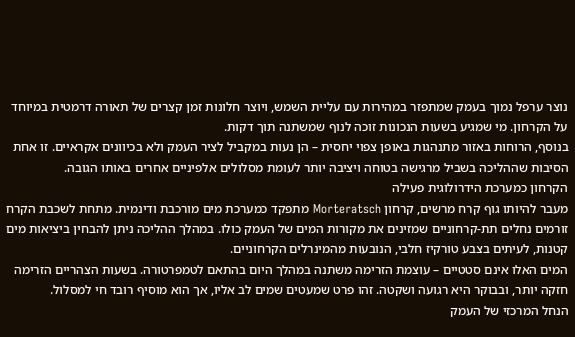נוצר ערפל נמוך בעמק שמתפזר במהירות עם עליית השמש, ויוצר חלונות זמן קצרים של תאורה דרמטית במיוחד על הקרחון. מי שמגיע בשעות הנכונות זוכה לנוף שמשתנה תוך דקות.
בנוסף, הרוחות באזור מתנהגות באופן צפוי יחסית – הן נעות במקביל לציר העמק ולא בכיוונים אקראיים. זו אחת הסיבות שההליכה בשביל מרגישה בטוחה ויציבה יותר לעומת מסלולים אלפיניים אחרים באותו הגובה.
הקרחון כמערכת הידרולוגית פעילה
מעבר להיותו גוף קרח מרשים, קרחון Morteratsch מתפקד כמערכת מים מורכבת ודינמית. מתחת לשכבת הקרח זורמים נחלים תת-קרחוניים שמזינים את מקורות המים של העמק כולו. במהלך ההליכה ניתן להבחין ביציאות מים קטנות, לעיתים בצבע טורקיז חלבי, הנובעות מהמינרלים הקרחוניים.
המים האלו אינם סטטיים – עוצמת הזרימה משתנה במהלך היום בהתאם לטמפרטורה. בשעות הצהריים הזרימה חזקה יותר, ובבוקר היא רגועה ושקטה. זהו פרט שמעטים שמים לב אליו, אך הוא מוסיף רובד חי למסלול.
הנחל המרכזי של העמק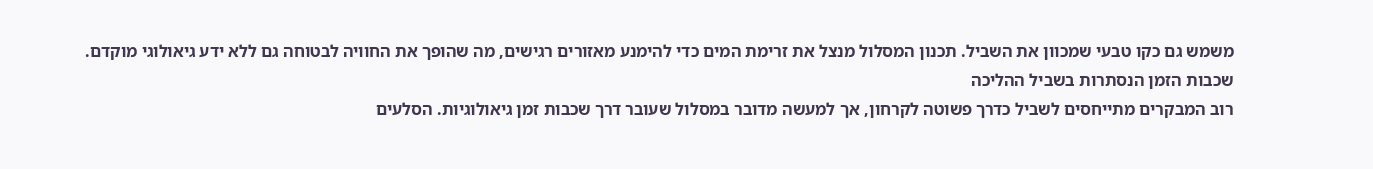משמש גם כקו טבעי שמכוון את השביל. תכנון המסלול מנצל את זרימת המים כדי להימנע מאזורים רגישים, מה שהופך את החוויה לבטוחה גם ללא ידע גיאולוגי מוקדם.
שכבות הזמן הנסתרות בשביל ההליכה
רוב המבקרים מתייחסים לשביל כדרך פשוטה לקרחון, אך למעשה מדובר במסלול שעובר דרך שכבות זמן גיאולוגיות. הסלעים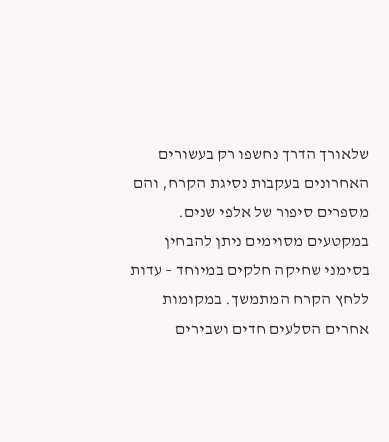שלאורך הדרך נחשפו רק בעשורים האחרונים בעקבות נסיגת הקרח, והם מספרים סיפור של אלפי שנים.
במקטעים מסוימים ניתן להבחין בסימני שחיקה חלקים במיוחד – עדות ללחץ הקרח המתמשך. במקומות אחרים הסלעים חדים ושבירים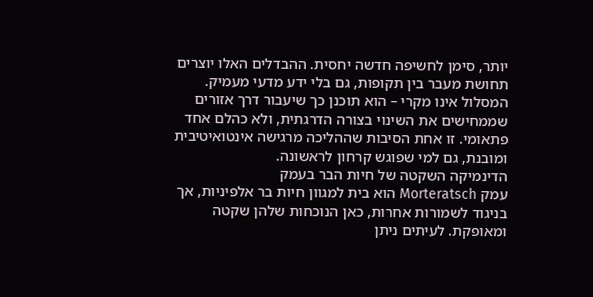יותר, סימן לחשיפה חדשה יחסית. ההבדלים האלו יוצרים תחושת מעבר בין תקופות, גם בלי ידע מדעי מעמיק.
המסלול אינו מקרי – הוא תוכנן כך שיעבור דרך אזורים שממחישים את השינוי בצורה הדרגתית, ולא כהלם אחד פתאומי. זו אחת הסיבות שההליכה מרגישה אינטואיטיבית ומובנת, גם למי שפוגש קרחון לראשונה.
הדינמיקה השקטה של חיות הבר בעמק
עמק Morteratsch הוא בית למגוון חיות בר אלפיניות, אך בניגוד לשמורות אחרות, כאן הנוכחות שלהן שקטה ומאופקת. לעיתים ניתן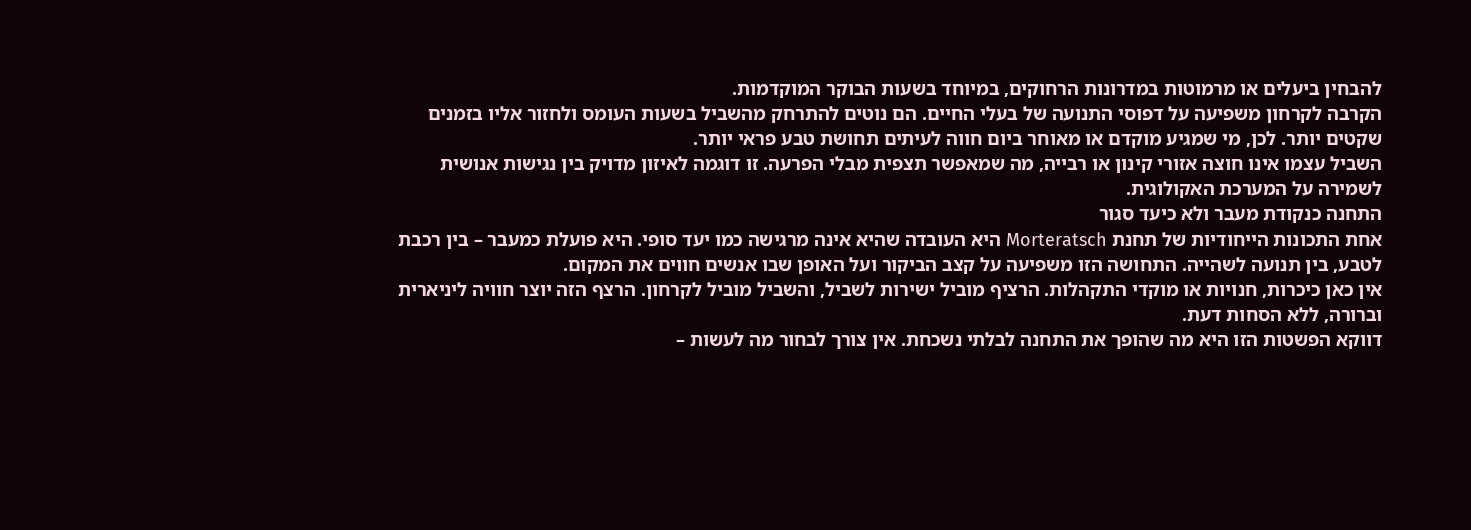להבחין ביעלים או מרמוטות במדרונות הרחוקים, במיוחד בשעות הבוקר המוקדמות.
הקרבה לקרחון משפיעה על דפוסי התנועה של בעלי החיים. הם נוטים להתרחק מהשביל בשעות העומס ולחזור אליו בזמנים שקטים יותר. לכן, מי שמגיע מוקדם או מאוחר ביום חווה לעיתים תחושת טבע פראי יותר.
השביל עצמו אינו חוצה אזורי קינון או רבייה, מה שמאפשר תצפית מבלי הפרעה. זו דוגמה לאיזון מדויק בין נגישות אנושית לשמירה על המערכת האקולוגית.
התחנה כנקודת מעבר ולא כיעד סגור
אחת התכונות הייחודיות של תחנת Morteratsch היא העובדה שהיא אינה מרגישה כמו יעד סופי. היא פועלת כמעבר – בין רכבת לטבע, בין תנועה לשהייה. התחושה הזו משפיעה על קצב הביקור ועל האופן שבו אנשים חווים את המקום.
אין כאן כיכרות, חנויות או מוקדי התקהלות. הרציף מוביל ישירות לשביל, והשביל מוביל לקרחון. הרצף הזה יוצר חוויה ליניארית וברורה, ללא הסחות דעת.
דווקא הפשטות הזו היא מה שהופך את התחנה לבלתי נשכחת. אין צורך לבחור מה לעשות –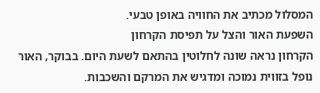המסלול מכתיב את החוויה באופן טבעי.
השפעת האור והצל על תפיסת הקרחון
הקרחון נראה שונה לחלוטין בהתאם לשעת היום. בבוקר, האור נופל בזווית נמוכה ומדגיש את המרקם והשכבות.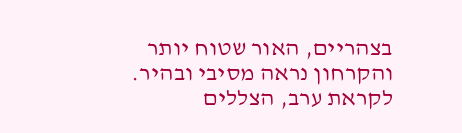בצהריים, האור שטוח יותר והקרחון נראה מסיבי ובהיר. לקראת ערב, הצללים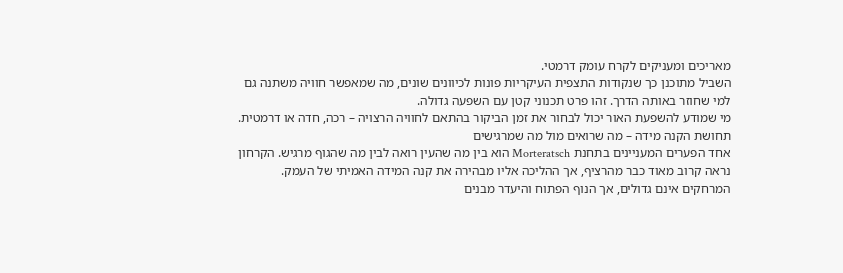מאריכים ומעניקים לקרח עומק דרמטי.
השביל מתוכנן כך שנקודות התצפית העיקריות פונות לכיוונים שונים, מה שמאפשר חוויה משתנה גם למי שחוזר באותה הדרך. זהו פרט תכנוני קטן עם השפעה גדולה.
מי שמודע להשפעת האור יכול לבחור את זמן הביקור בהתאם לחוויה הרצויה – רכה, חדה או דרמטית.
תחושת הקנה מידה – מה שרואים מול מה שמרגישים
אחד הפערים המעניינים בתחנת Morteratsch הוא בין מה שהעין רואה לבין מה שהגוף מרגיש. הקרחון נראה קרוב מאוד כבר מהרציף, אך ההליכה אליו מבהירה את קנה המידה האמיתי של העמק.
המרחקים אינם גדולים, אך הנוף הפתוח והיעדר מבנים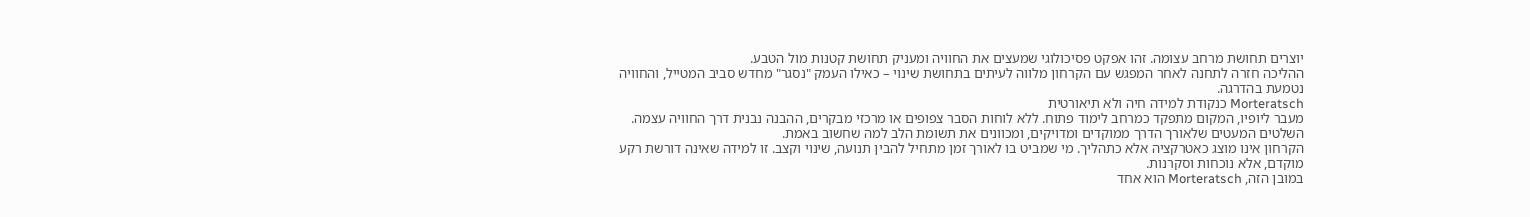יוצרים תחושת מרחב עצומה. זהו אפקט פסיכולוגי שמעצים את החוויה ומעניק תחושת קטנות מול הטבע.
ההליכה חזרה לתחנה לאחר המפגש עם הקרחון מלווה לעיתים בתחושת שינוי – כאילו העמק "נסגר" מחדש סביב המטייל, והחוויה נטמעת בהדרגה.
Morteratsch כנקודת למידה חיה ולא תיאורטית
מעבר ליופיו, המקום מתפקד כמרחב לימוד פתוח. ללא לוחות הסבר צפופים או מרכזי מבקרים, ההבנה נבנית דרך החוויה עצמה. השלטים המעטים שלאורך הדרך ממוקדים ומדויקים, ומכוונים את תשומת הלב למה שחשוב באמת.
הקרחון אינו מוצג כאטרקציה אלא כתהליך. מי שמביט בו לאורך זמן מתחיל להבין תנועה, שינוי וקצב. זו למידה שאינה דורשת רקע מוקדם, אלא נוכחות וסקרנות.
במובן הזה, Morteratsch הוא אחד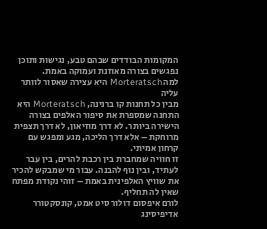המקומות הבודדים שבהם טבע, נגישות ותוכן נפגשים בצורה מאוזנת ועמוקה באמת.
למה Morteratsch היא עצירה שאסור לוותר עליה
מבין כל תחנות קו ברנינה, Morteratsch היא התחנה שמספרת את סיפור האלפים בצורה הישירה ביותר. לא דרך מוזיאון, לא דרך תצפית מרוחקת – אלא דרך הליכה, מגע ומפגש עם קרחון אמיתי.
זו חוויה שמחברת בין רכבת להרים, בין עבר לעתיד, ובין נוף להבנה. עבור מי שמבקש להכיר את שוויץ האלפינית באמת – זוהי נקודת מפתח שאין לה תחליף.
לורם איפסום דולור סיט אמט, קונסקטורר אדיפיסינג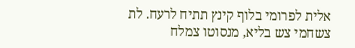אלית לפרומי בלוף קינץ תתיח לרעח. לת צשחמי צש בליא, מנסוטו צמלח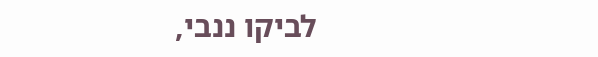לביקו ננבי,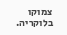צמוקו בלוקריה.